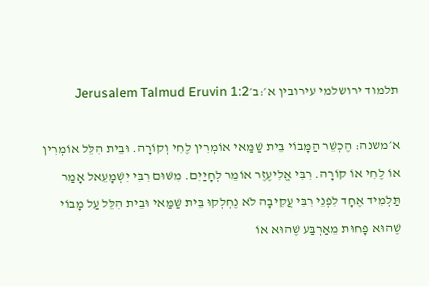תלמוד ירושלמי עירובין א׳:ב׳Jerusalem Talmud Eruvin 1:2

א׳משנה: הֶכְשֵׁר הַמָּבוֹי בֵּית שַׁמַּאי אוֹמְרִין לֶחִי וְקוֹרָה. וּבֵית הִלֵּל אוֹמְרִין אוֹ לֶחִי אוֹ קוֹרָה. רִבִּי אֱלִיעֶזֶר אוֹמֵר לְחָיַיִם. מִשּׁוּם רִבִּי יִשְׁמָעֵאל אָמַר תַּלְמִיד אֶחָד לִפְנֵי רִבִּי עֲקִיבָה לֹא נֶחְלְקוּ בֵּית שַׁמַּאי וּבֵית הִלֵּל עַל מָבוֹי שֶׁהוּא פָחוּת מֵאַרְבַּע שֶׁהוּא אוֹ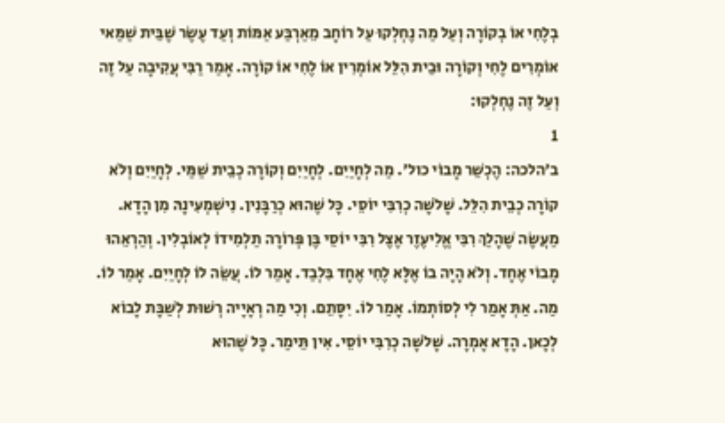בְלֶחִי אוֹ בְקוֹרָה וְעַל מַה נֶחְלְקוּ עַל רוֹחָב מֵאַרְבַּע אַמּוֹת וְעַד עֶשֶׂר שֶׁבֵּית שַׁמַּאי אוֹמְרִים לֶחִי וְקוֹרָה וּבֵית הִלֵּל אוֹמְרִין אוֹ לֶחִי אוֹ קוֹרָה. אָמַר רַבִּי עֲקִיבָה עַל זֶה וְעַל זֶה נֶחְלְקוּ:
1
ב׳הלכה: הֶכְשֵׁר מָבוֹי כול׳. מַה לְחָיַיִם. לְחָיַיִם וְקוֹרָה כְבֵית שַׁמַּי. לְחָיַיִם וְלֹא קוֹרָה כְבֵית הִלֵּל. שָׁלֹשָׁה כְרִבִּי יוֹסֵי. כָּל שֶׁהוּא כְרַבָּנִין. נִישְׁמְעִינָהּ מִן הָדָא. מַעֲשֶׂה שֶׁהָלַךְ רִבִּי אֱלִיעֶזֶר אֶצֶל רִבִּי יוֹסֵי בֶּן פְּרוֹרָה תַלְמִידוֹ לְאוֹבְלִין. וְהַרְאֵהוּ מָבוֹי אֶחָד. וְלֹא הָיָה בוֹ אֶלָּא לֶחִי אֶחָד בִּלְבַד. אָמַר לוֹ. עֲשֵׂה לוֹ לְחָיַיִם. אָמַר לוֹ. מַה. אַתְּ אָמַר לִי לְסוֹתְמוֹ. אָמַר לוֹ. יִסָּתֵם. וְכִי מַה רְאָיָיה רְשׁוּת לְשַׁבָּת לָבוֹא לְכָאן. הָדָא אָמְרָה. שָׁלֹשָׁה כְרִבִּי יוֹסֵי. אִין תֵּימַר. כָּל שֶׁהוּא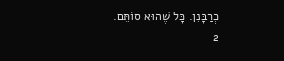כְרַבָּנִן. כָּל שֶׁהוּא סוֹתֵּם.
2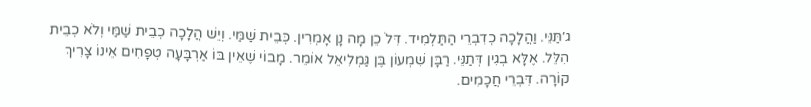ג׳תַּנֵּי. וַהֲלָכָה כְדִבְרֵי הַתַּלְמִיד. דִּלֹ כֵן מָה נָן אָמְרִין. כְּבֵית שַׁמַּי. וְיֵשׁ הֲלָכָה כְבֵית שַׁמַּי וְלֹא כְבֵית הִלֵּל. אֶלָּא בְגִין דְּתַנֵּי. רַבָּן שִׁמְעוֹן בֶּן גַּמְלִיאֵל אוֹמֵר. מָבוֹי שֶׁאֵין בּוֹ אַרְבָּעָה טְפָחִים אֵינוֹ צָרִיךְ קוֹרָה. דִּבְרֵי חֲכָמִים.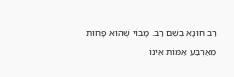רַב חוּנָא בְשֵׁם רַב. מָבוֹי שֶׁהוּא פָחוּת מֵאַרְבַּע אַמּוֹת אֵינוֹ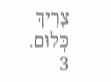צָרִיךְ כְּלוּם.
3